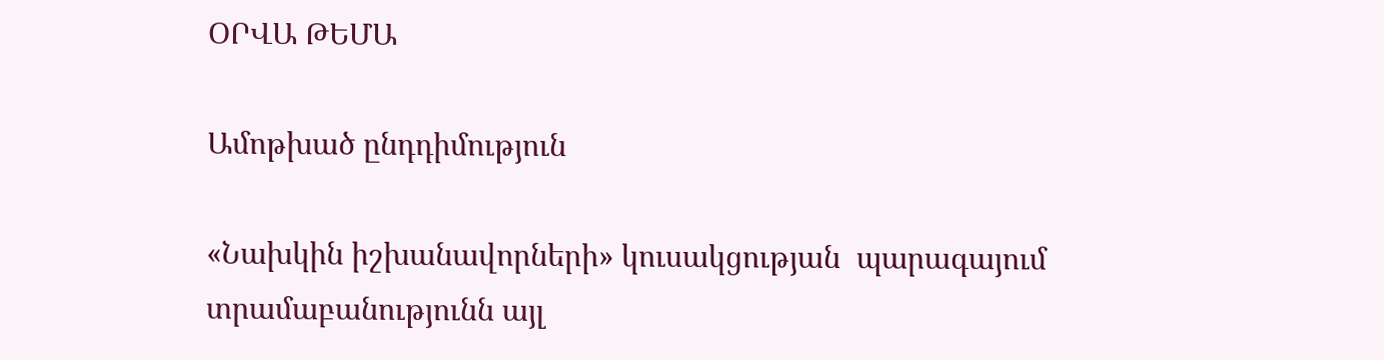ՕՐՎԱ ԹԵՄԱ

Ամոթխած ընդդիմություն

«Նախկին իշխանավորների» կուսակցության  պարագայում տրամաբանությունն այլ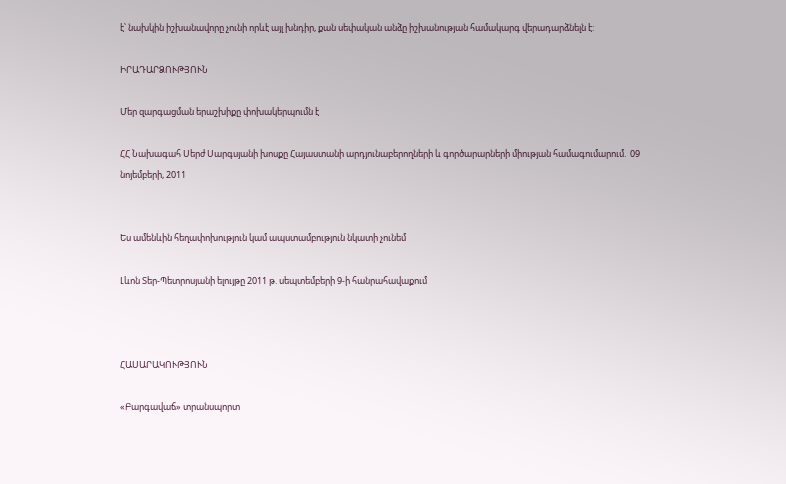է՝ նախկին իշխանավորը չունի որևէ այլ խնդիր, քան սեփական անձը իշխանության համակարգ վերադարձնելն է:

ԻՐԱԴԱՐՁՈՒԹՅՈՒՆ

Մեր զարգացման երաշխիքը փոխակերպումն է

ՀՀ Նախագահ Սերժ Սարգսյանի խոսքը Հայաստանի արդյունաբերողների և գործարարների միության համագումարում.  09 նոյեմբերի, 2011


Ես ամենևին հեղափոխություն կամ ապստամբություն նկատի չունեմ

Լևոն Տեր-Պետրոսյանի ելույթը 2011 թ. սեպտեմբերի 9-ի հանրահավաքում



ՀԱՍԱՐԱԿՈՒԹՅՈՒՆ

«Բարգավաճ» տրանսպորտ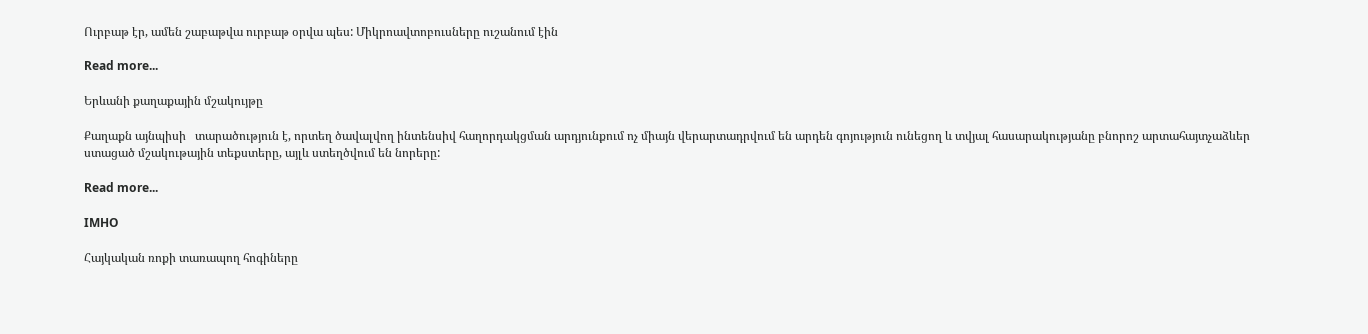Ուրբաթ էր, ամեն շաբաթվա ուրբաթ օրվա պես: Միկրոավտոբուսները ուշանում էին

Read more...

Երևանի քաղաքային մշակույթը

Քաղաքն այնպիսի   տարածություն է, որտեղ ծավալվող ինտենսիվ հաղորդակցման արդյունքում ոչ միայն վերարտադրվում են արդեն գոյություն ունեցող և տվյալ հասարակությանը բնորոշ արտահայտչաձևեր ստացած մշակութային տեքստերը, այլև ստեղծվում են նորերը:

Read more...

IMHO

Հայկական ռոքի տառապող հոգիները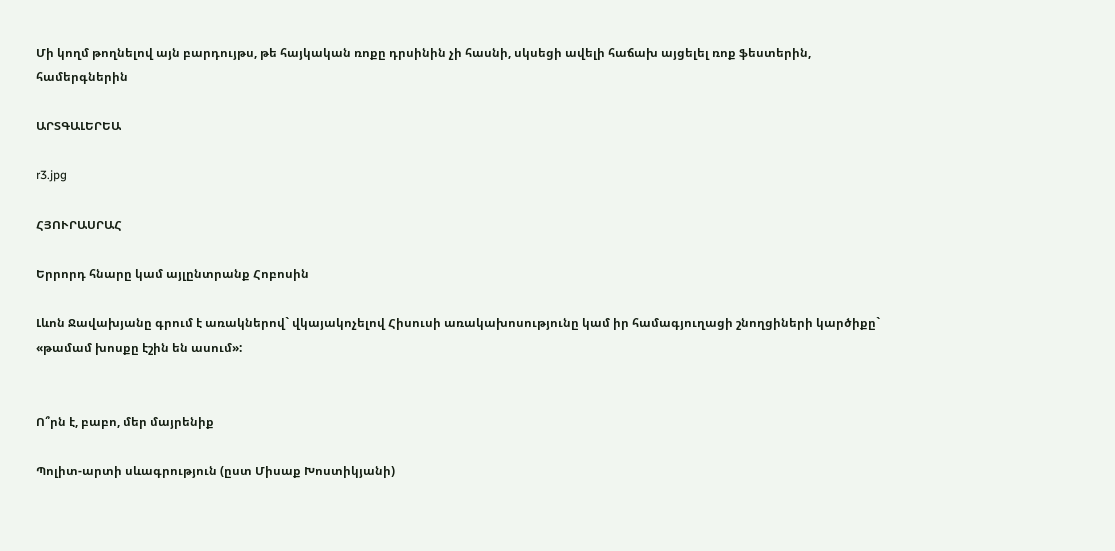Մի կողմ թողնելով այն բարդույթս, թե հայկական ռոքը դրսինին չի հասնի, սկսեցի ավելի հաճախ այցելել ռոք ֆեստերին, համերգներին

ԱՐՏԳԱԼԵՐԵԱ

r3.jpg

ՀՅՈՒՐԱՍՐԱՀ

Երրորդ հնարը կամ այլընտրանք Հոբոսին

Լևոն Ջավախյանը գրում է առակներով` վկայակոչելով Հիսուսի առակախոսությունը կամ իր համագյուղացի շնողցիների կարծիքը` «թամամ խոսքը էշին են ասում»:


Ո՞րն է, բաբո, մեր մայրենիք

Պոլիտ-արտի սևագրություն (ըստ Միսաք Խոստիկյանի)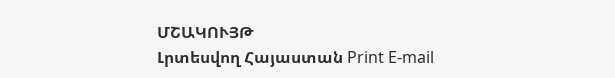ՄՇԱԿՈՒՅԹ
Լրտեսվող Հայաստան Print E-mail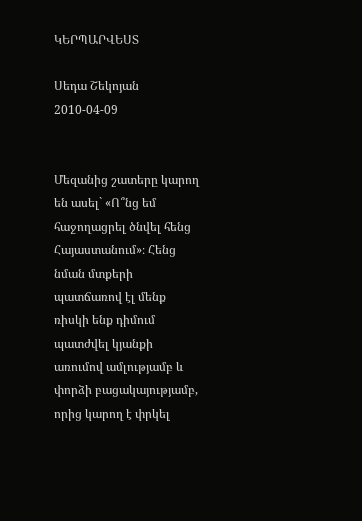ԿԵՐՊԱՐՎԵՍՏ

Սեդա Շեկոյան    2010-04-09


Մեզանից շատերը կարող են ասել` «Ո՞նց եմ հաջողացրել ծնվել հենց Հայաստանում»։ Հենց նման մտքերի պատճառով էլ մենք ռիսկի ենք դիմում պատժվել կյանքի առումով ամլությամբ և փորձի բացակայությամբ, որից կարող է փրկել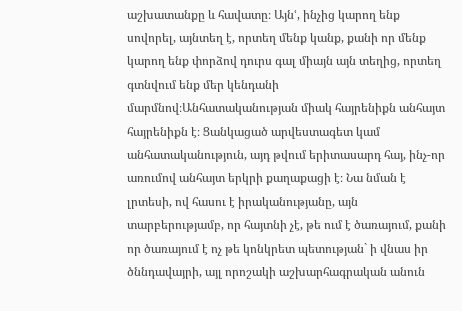աշխատանքը և հավատը։ Այնՙ, ինչից կարող ենք սովորել, այնտեղ է, որտեղ մենք կանք, քանի որ մենք կարող ենք փորձով դուրս գալ միայն այն տեղից, որտեղ գտնվում ենք մեր կենդանի մարմնով։Անհատականության միակ հայրենիքն անհայտ հայրենիքն է։ Ցանկացած արվեստագետ կամ անհատականություն, այդ թվում երիտասարդ հայ, ինչ-որ առումով անհայտ երկրի քաղաքացի է։ Նա նման է լրտեսի, ով հասու է իրականությանը, այն տարբերությամբ, որ հայտնի չէ, թե ում է ծառայում, քանի որ ծառայում է ոչ թե կոնկրետ պետության` ի վնաս իր ծննդավայրի, այլ որոշակի աշխարհագրական անուն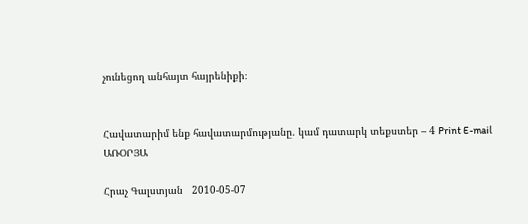չունեցող անհայտ հայրենիքի։


Հավատարիմ ենք հավատարմությանը. կամ դատարկ տեքստեր – 4 Print E-mail
ԱՌՕՐՅԱ

Հրաչ Գալստյան   2010-05-07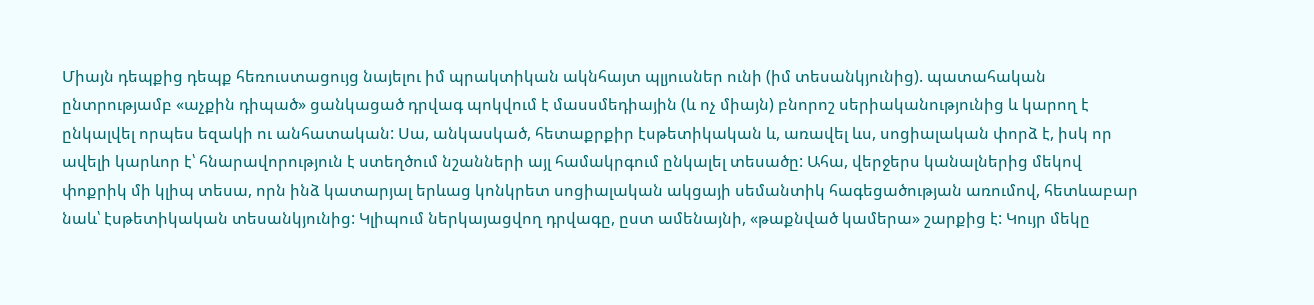Միայն դեպքից դեպք հեռուստացույց նայելու իմ պրակտիկան ակնհայտ պլյուսներ ունի (իմ տեսանկյունից). պատահական ընտրությամբ «աչքին դիպած» ցանկացած դրվագ պոկվում է մասսմեդիային (և ոչ միայն) բնորոշ սերիականությունից և կարող է ընկալվել որպես եզակի ու անհատական: Սա, անկասկած, հետաքրքիր էսթետիկական և, առավել ևս, սոցիալական փորձ է, իսկ որ ավելի կարևոր է՝ հնարավորություն է ստեղծում նշանների այլ համակրգում ընկալել տեսածը: Ահա, վերջերս կանալներից մեկով փոքրիկ մի կլիպ տեսա, որն ինձ կատարյալ երևաց կոնկրետ սոցիալական ակցայի սեմանտիկ հագեցածության առումով, հետևաբար նաև՝ էսթետիկական տեսանկյունից: Կլիպում ներկայացվող դրվագը, ըստ ամենայնի, «թաքնված կամերա» շարքից է: Կույր մեկը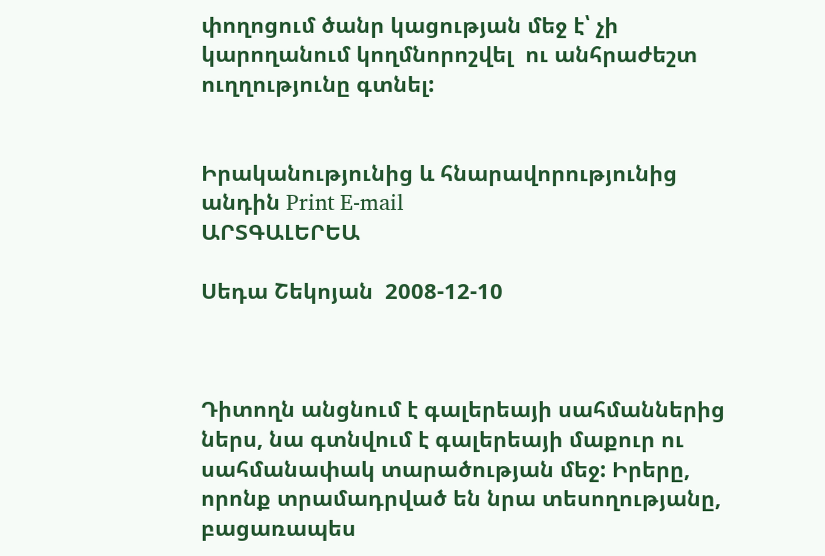փողոցում ծանր կացության մեջ է՝ չի կարողանում կողմնորոշվել  ու անհրաժեշտ ուղղությունը գտնել:


Իրականությունից և հնարավորությունից անդին Print E-mail
ԱՐՏԳԱԼԵՐԵԱ

Սեդա Շեկոյան  2008-12-10



Դիտողն անցնում է գալերեայի սահմաններից ներս, նա գտնվում է գալերեայի մաքուր ու սահմանափակ տարածության մեջ: Իրերը, որոնք տրամադրված են նրա տեսողությանը, բացառապես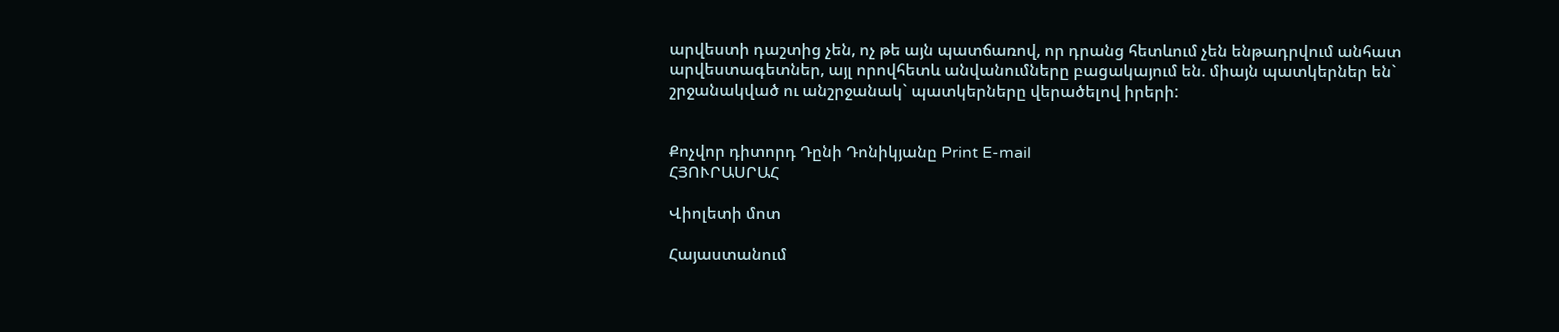արվեստի դաշտից չեն, ոչ թե այն պատճառով, որ դրանց հետևում չեն ենթադրվում անհատ արվեստագետներ, այլ որովհետև անվանումները բացակայում են. միայն պատկերներ են` շրջանակված ու անշրջանակ` պատկերները վերածելով իրերի:


Քոչվոր դիտորդ Դընի Դոնիկյանը Print E-mail
ՀՅՈՒՐԱՍՐԱՀ

Վիոլետի մոտ

Հայաստանում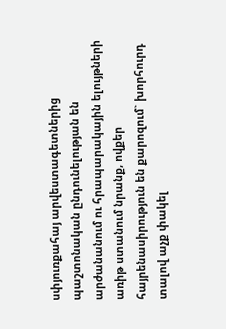սփյուռքահայ արվեստագետներից պաշտոնական ընդունելության են արժանանում ու հրապարակային ելույթների առիթ ստանում նրանք, ովքեր հայրենասիրություն են քարոզում` խորհուրդ տալով աչք փակել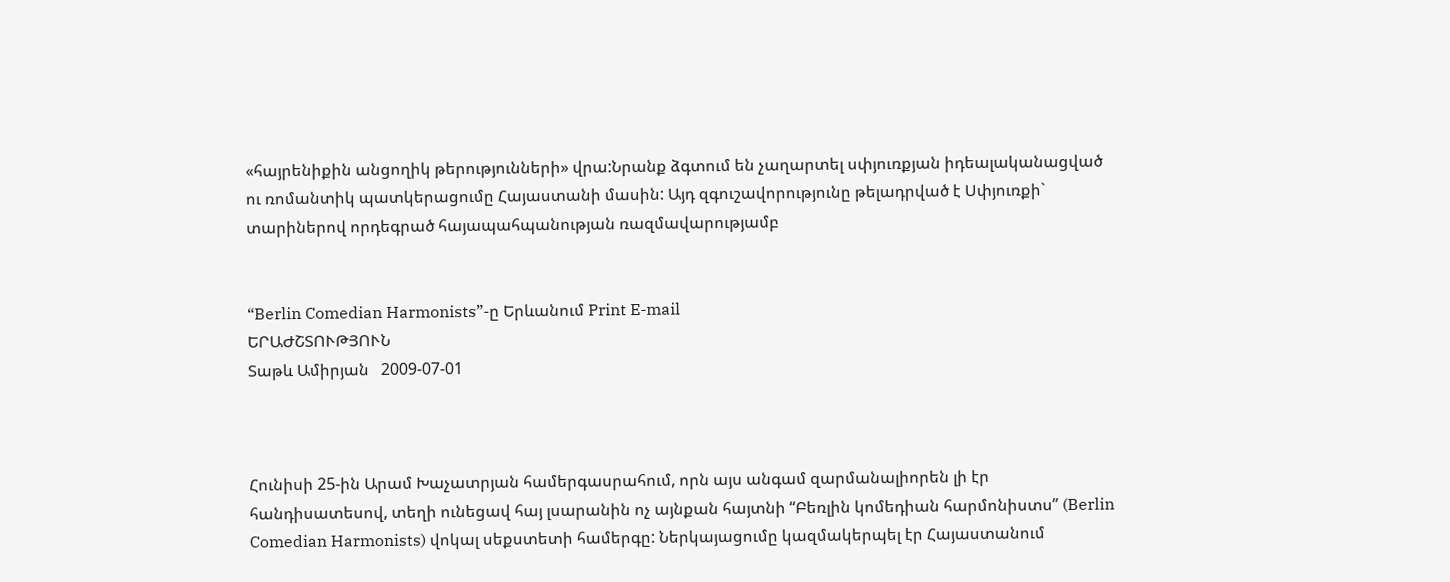«հայրենիքին անցողիկ թերությունների» վրա:Նրանք ձգտում են չաղարտել սփյուռքյան իդեալականացված ու ռոմանտիկ պատկերացումը Հայաստանի մասին: Այդ զգուշավորությունը թելադրված է Սփյուռքի` տարիներով որդեգրած հայապահպանության ռազմավարությամբ


“Berlin Comedian Harmonists”-ը Երևանում Print E-mail
ԵՐԱԺՇՏՈՒԹՅՈՒՆ
Տաթև Ամիրյան   2009-07-01



Հունիսի 25-ին Արամ Խաչատրյան համերգասրահում, որն այս անգամ զարմանալիորեն լի էր հանդիսատեսով, տեղի ունեցավ հայ լսարանին ոչ այնքան հայտնի “Բեռլին կոմեդիան հարմոնիստս” (Berlin Comedian Harmonists) վոկալ սեքստետի համերգը: Ներկայացումը կազմակերպել էր Հայաստանում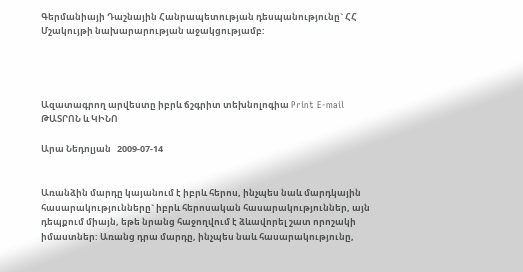Գերմանիայի Դաշնային Հանրապետության դեսպանությունը` ՀՀ Մշակույթի նախարարության աջակցությամբ:




Ազատագրող արվեստը իբրև ճշգրիտ տեխնոլոգիա Print E-mail
ԹԱՏՐՈՆ և ԿԻՆՈ

Արա Նեդոլյան   2009-07-14


Առանձին մարդը կայանում է իբրև հերոս, ինչպես նաև մարդկային հասարակությունները` իբրև հերոսական հասարակություններ, այն դեպքում միայն, եթե նրանց հաջողվում է ձևավորել շատ որոշակի իմաստներ: Առանց դրա մարդը, ինչպես նաև հասարակությունը,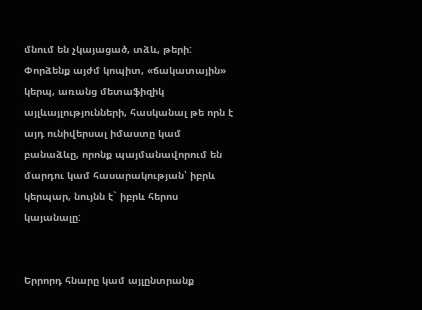մնում են չկայացած, տձև, թերի: Փորձենք այժմ կոպիտ, «ճակատային» կերպ, առանց մետաֆիզիկ այլևայլությունների, հասկանալ թե որն է այդ ունիվերսալ իմաստը կամ բանաձևը, որոնք պայմանավորում են մարդու կամ հասարակության՝ իբրև կերպար, նույնն է` իբրև հերոս կայանալը:


Երրորդ հնարը կամ այլընտրանք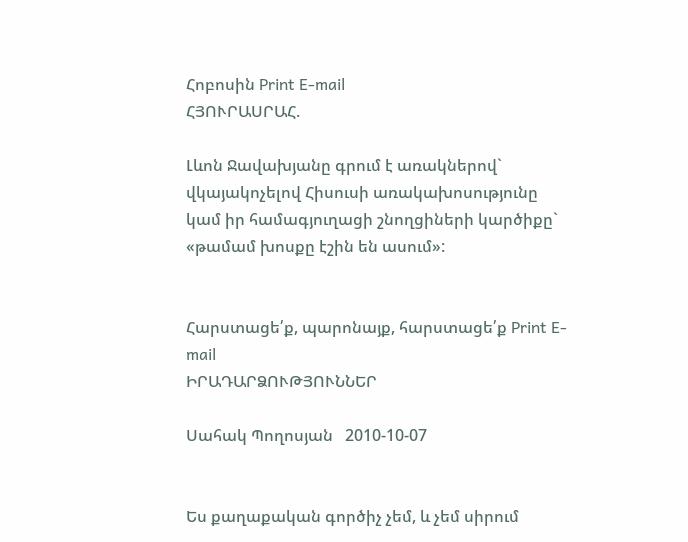Հոբոսին Print E-mail
ՀՅՈՒՐԱՍՐԱՀ.

Լևոն Ջավախյանը գրում է առակներով` վկայակոչելով Հիսուսի առակախոսությունը կամ իր համագյուղացի շնողցիների կարծիքը` «թամամ խոսքը էշին են ասում»:


Հարստացե՛ք, պարոնայք, հարստացե՛ք Print E-mail
ԻՐԱԴԱՐՁՈՒԹՅՈՒՆՆԵՐ

Սահակ Պողոսյան   2010-10-07


Ես քաղաքական գործիչ չեմ, և չեմ սիրում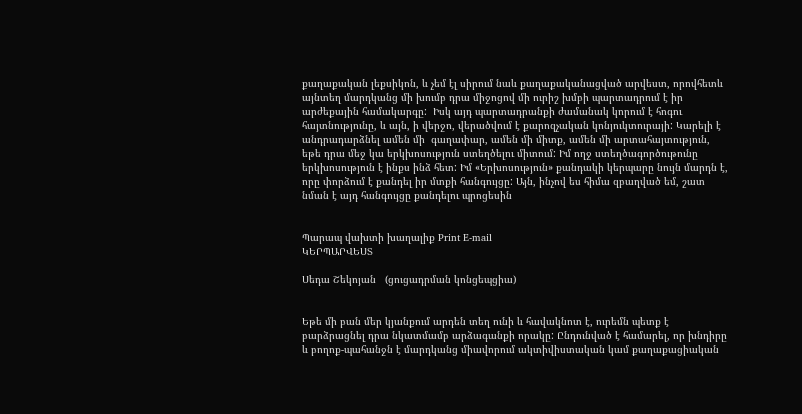քաղաքական լեքսիկոն, և չեմ էլ սիրում նաև քաղաքականացված արվեստ, որովհետև այնտեղ մարդկանց մի խումբ դրա միջոցով մի ուրիշ խմբի պարտադրում է իր արժեքային համակարգը:  Իսկ այդ պարտադրանքի ժամանակ կորում է հոգու հայտնությունը, և այն, ի վերջո, վերածվում է քարոզչական կոնյուկտուրայի: Կարելի է անդրադարձնել ամեն մի  գաղափար, ամեն մի միտք, ամեն մի արտահայտություն, եթե դրա մեջ կա երկխոսություն ստեղծելու միտում: Իմ ողջ ստեղծագործութունը երկխոսություն է ինքս ինձ հետ: Իմ «Երխոսություն» քանդակի կերպարը նույն մարդն է, որը փորձում է քանդել իր մտքի հանգույցը: Այն, ինչով ես հիմա զբաղված եմ, շատ նման է այդ հանգույցը քանդելու պրոցեսին


Պարապ վախտի խաղալիք Print E-mail
ԿԵՐՊԱՐՎԵՍՏ

Սեդա Շեկոյան   (ցուցադրման կոնցեպցիա)


Եթե մի բան մեր կյանքում արդեն տեղ ունի և հավակնոտ է, ուրեմն պետք է բարձրացնել դրա նկատմամբ արձագանքի որակը: Ընդունված է համարել, որ խնդիրը և բողոք-պահանջն է մարդկանց միավորում ակտիվիստական կամ քաղաքացիական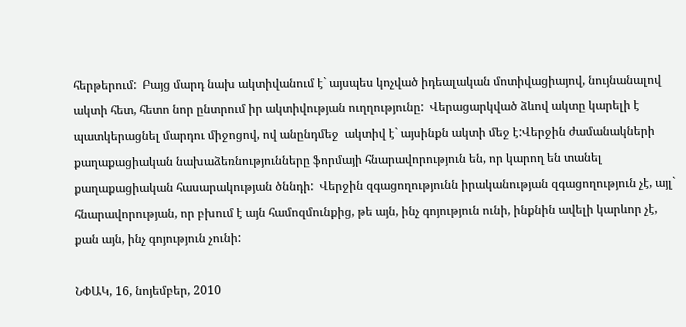հերթերում:  Բայց մարդ նախ ակտիվանում է` այսպես կոչված իդեալական մոտիվացիայով, նույնանալով ակտի հետ, հետո նոր ընտրում իր ակտիվության ուղղությունը:  Վերացարկված ձևով ակտը կարելի է պատկերացնել մարդու միջոցով, ով անընդմեջ  ակտիվ է` այսինքն ակտի մեջ է:Վերջին ժամանակների քաղաքացիական նախաձեռնությունները ֆորմայի հնարավորություն են, որ կարող են տանել քաղաքացիական հասարակության ծննդի:  Վերջին զգացողությունն իրականության զգացողություն չէ, այլ` հնարավորության, որ բխում է այն համոզմունքից, թե այն, ինչ գոյություն ունի, ինքնին ավելի կարևոր չէ, քան այն, ինչ գոյություն չունի:

ՆՓԱԿ, 16, նոյեմբեր, 2010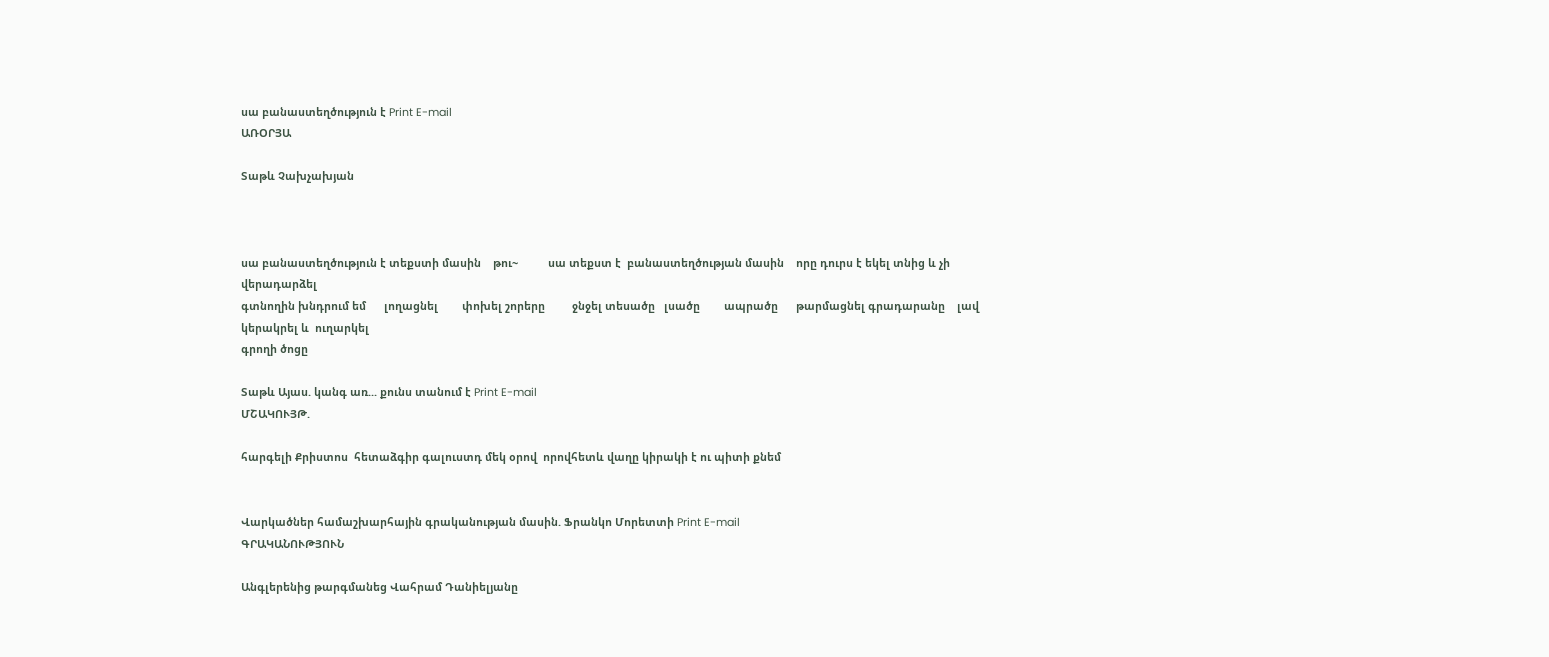սա բանաստեղծություն է Print E-mail
ԱՌՕՐՅԱ

Տաթև Չախչախյան



սա բանաստեղծություն է տեքստի մասին    թու~          սա տեքստ է  բանաստեղծության մասին    որը դուրս է եկել տնից և չի վերադարձել
գտնողին խնդրում եմ      լողացնել        փոխել շորերը         ջնջել տեսածը   լսածը        ապրածը      թարմացնել գրադարանը    լավ կերակրել և  ուղարկել
գրողի ծոցը

Տաթև Այաս. կանգ առ... քունս տանում է Print E-mail
ՄՇԱԿՈՒՅԹ.

հարգելի Քրիստոս  հետաձգիր գալուստդ մեկ օրով  որովհետև վաղը կիրակի է ու պիտի քնեմ


Վարկածներ համաշխարհային գրականության մասին. Ֆրանկո Մորետտի Print E-mail
ԳՐԱԿԱՆՈՒԹՅՈՒՆ

Անգլերենից թարգմանեց Վահրամ Դանիելյանը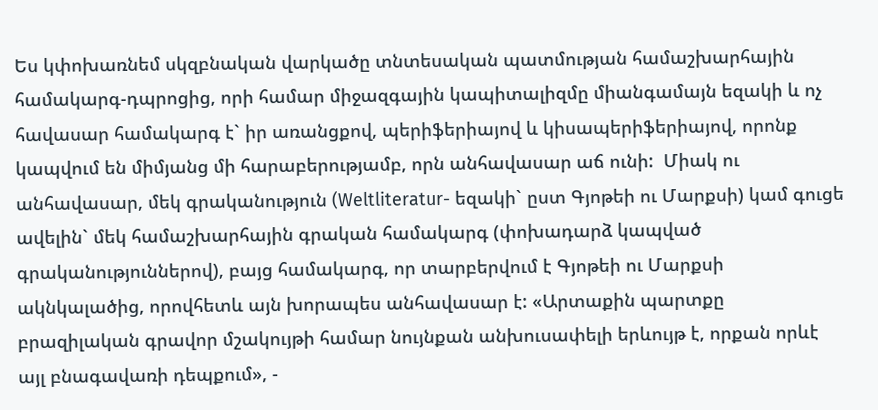Ես կփոխառնեմ սկզբնական վարկածը տնտեսական պատմության համաշխարհային համակարգ-դպրոցից, որի համար միջազգային կապիտալիզմը միանգամայն եզակի և ոչ հավասար համակարգ է` իր առանցքով, պերիֆերիայով և կիսապերիֆերիայով, որոնք կապվում են միմյանց մի հարաբերությամբ, որն անհավասար աճ ունի:  Միակ ու անհավասար, մեկ գրականություն (Weltliteratur- եզակի` ըստ Գյոթեի ու Մարքսի) կամ գուցե ավելին` մեկ համաշխարհային գրական համակարգ (փոխադարձ կապված գրականություններով), բայց համակարգ, որ տարբերվում է Գյոթեի ու Մարքսի ակնկալածից, որովհետև այն խորապես անհավասար է: «Արտաքին պարտքը բրազիլական գրավոր մշակույթի համար նույնքան անխուսափելի երևույթ է, որքան որևէ այլ բնագավառի դեպքում», -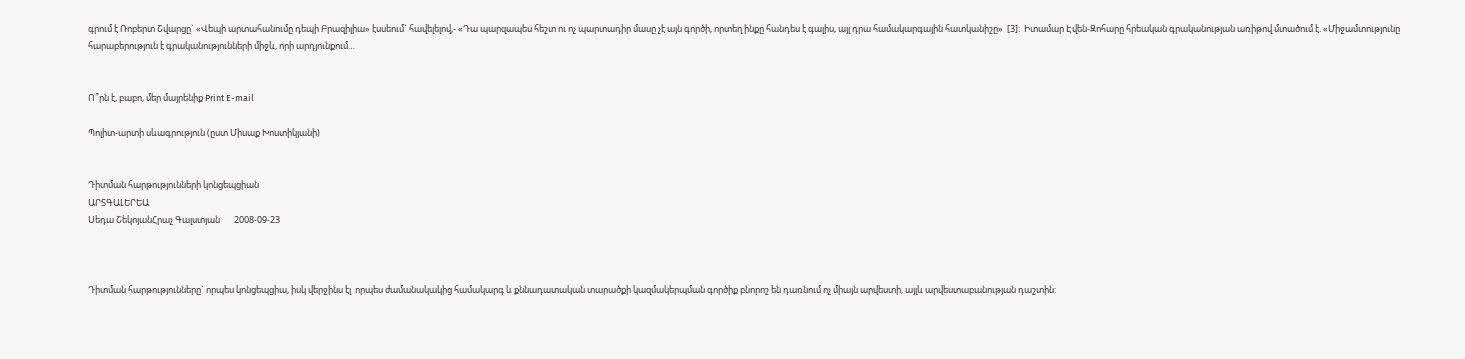գրում է Ռոբերտ Շվարցը` «Վեպի արտահանումը դեպի Բրազիլիա» էսսեում` հավելելով,- «Դա պարզապես հեշտ ու ոչ պարտադիր մասը չէ այն գործի, որտեղ ինքը հանդես է գալիս, այլ դրա համակարգային հատկանիշը»  [3]:  Իտամար Էվեն-Զոհարը հրեական գրականության առիթով մտածում է. «Միջամտությունը հարաբերություն է գրականությունների միջև, որի արդյունքում…


Ո՞րն է, բաբո, մեր մայրենիք Print E-mail

Պոլիտ-արտի սևագրություն (ըստ Միսաք Խոստիկյանի)


Դիտման հարթությունների կոնցեպցիան
ԱՐՏԳԱԼԵՐԵԱ
Սեդա ՇեկոյանՀրաչ Գալստյան       2008-09-23



Դիտման հարթությունները` որպես կոնցեպցիա, իսկ վերջինս էլ  որպես ժամանակակից համակարգ և քննադատական տարածքի կազմակերպման գործիք բնորոշ են դառնում ոչ միայն արվեստի, այլև արվեստաբանության դաշտին: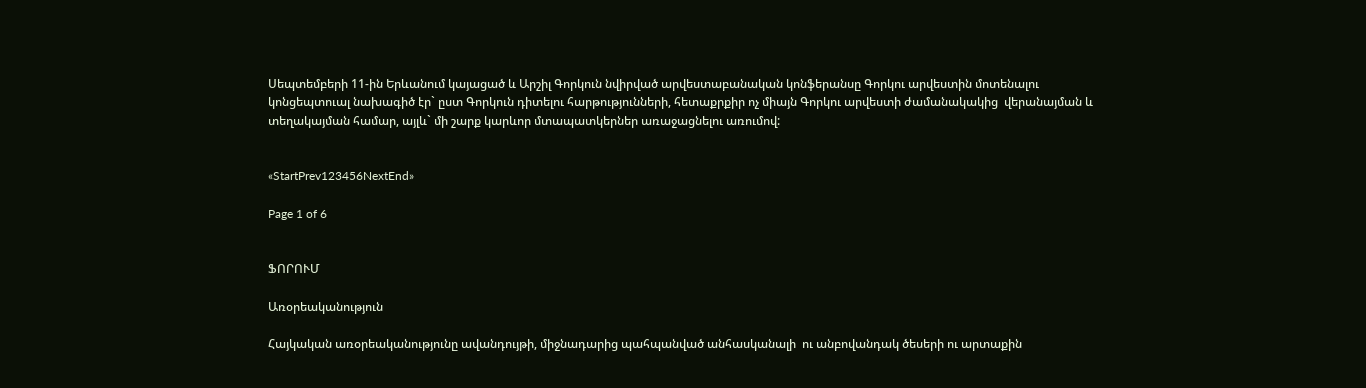Սեպտեմբերի 11-ին Երևանում կայացած և Արշիլ Գորկուն նվիրված արվեստաբանական կոնֆերանսը Գորկու արվեստին մոտենալու կոնցեպտուալ նախագիծ էր` ըստ Գորկուն դիտելու հարթությունների, հետաքրքիր ոչ միայն Գորկու արվեստի ժամանակակից  վերանայման և տեղակայման համար, այլև` մի շարք կարևոր մտապատկերներ առաջացնելու առումով:


«StartPrev123456NextEnd»

Page 1 of 6


ՖՈՐՈՒՄ

Առօրեականություն

Հայկական առօրեականությունը ավանդույթի, միջնադարից պահպանված անհասկանալի  ու անբովանդակ ծեսերի ու արտաքին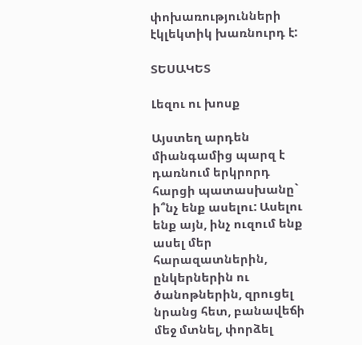փոխառությունների էկլեկտիկ խառնուրդ է:

ՏԵՍԱԿԵՏ

Լեզու ու խոսք

Այստեղ արդեն միանգամից պարզ է դառնում երկրորդ հարցի պատասխանը` ի՞նչ ենք ասելու: Ասելու ենք այն, ինչ ուզում ենք ասել մեր հարազատներին, ընկերներին ու ծանոթներին, զրուցել նրանց հետ, բանավեճի մեջ մտնել, փորձել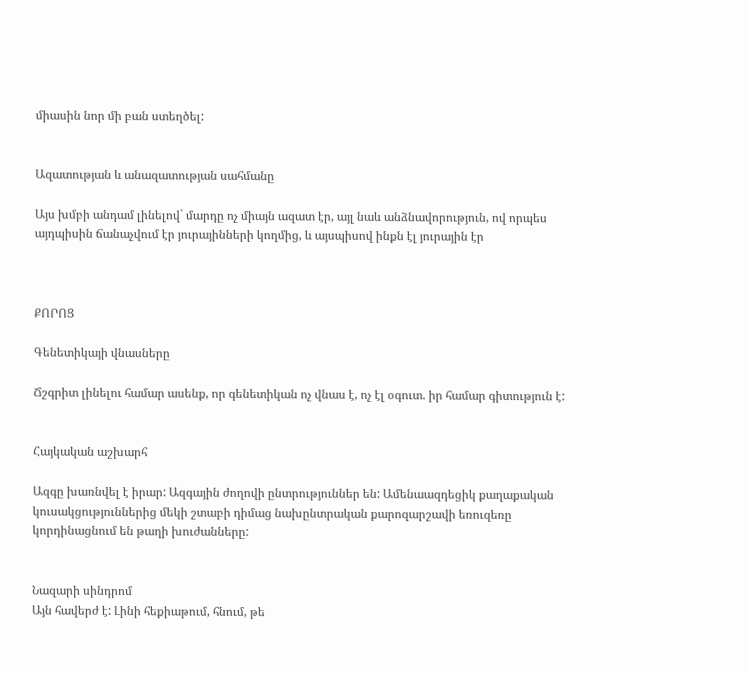միասին նոր մի բան ստեղծել:


Ազատության և անազատության սահմանը

Այս խմբի անդամ լինելով` մարդը ոչ միայն ազատ էր, այլ նաև անձնավորություն, ով որպես այդպիսին ճանաչվում էր յուրայինների կողմից, և այսպիսով ինքն էլ յուրային էր



ՔՈՐՈՑ

Գենետիկայի վնասները

Ճշգրիտ լինելու համար ասենք, որ գենետիկան ոչ վնաս է, ոչ էլ օգուտ. իր համար գիտություն է:


Հայկական աշխարհ

Ազգը խառնվել է իրար: Ազգային ժողովի ընտրություններ են: Ամենաազդեցիկ քաղաքական կուսակցություններից մեկի շտաբի դիմաց նախընտրական քարոզարշավի եռուզեռը կորդինացնում են թաղի խուժանները:


Նազարի սինդրոմ
Այն հավերժ է: Լինի հեքիաթում, հնում, թե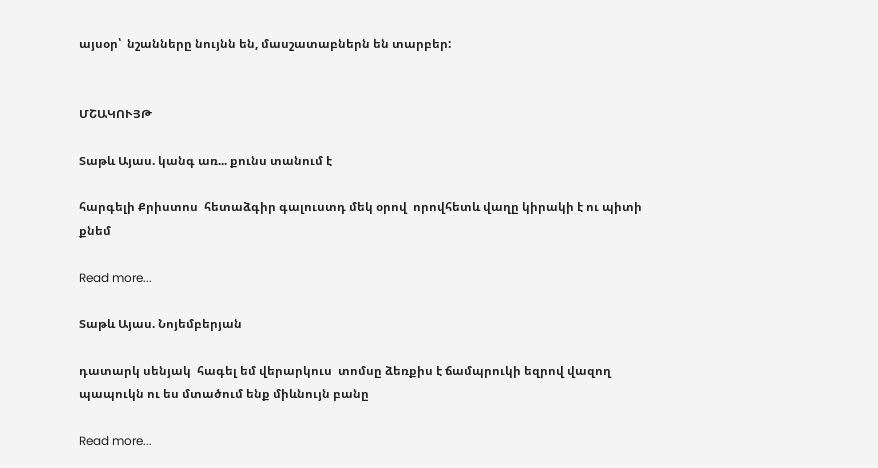այսօր՝  նշանները նույնն են, մասշատաբներն են տարբեր:


ՄՇԱԿՈՒՅԹ

Տաթև Այաս. կանգ առ... քունս տանում է

հարգելի Քրիստոս  հետաձգիր գալուստդ մեկ օրով  որովհետև վաղը կիրակի է ու պիտի քնեմ

Read more...

Տաթև Այաս. Նոյեմբերյան

դատարկ սենյակ  հագել եմ վերարկուս  տոմսը ձեռքիս է ճամպրուկի եզրով վազող պապուկն ու ես մտածում ենք միևնույն բանը

Read more...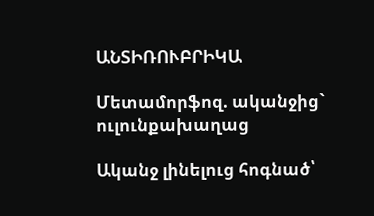ԱՆՏԻՌՈՒԲՐԻԿԱ

Մետամորֆոզ. ականջից` ուլունքախաղաց

Ականջ լինելուց հոգնած՝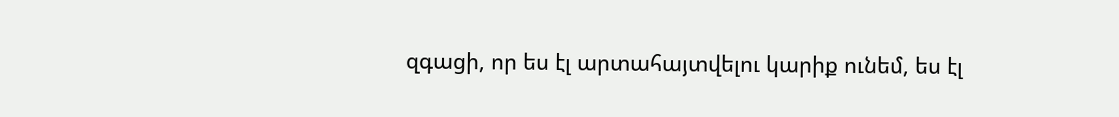զգացի, որ ես էլ արտահայտվելու կարիք ունեմ, ես էլ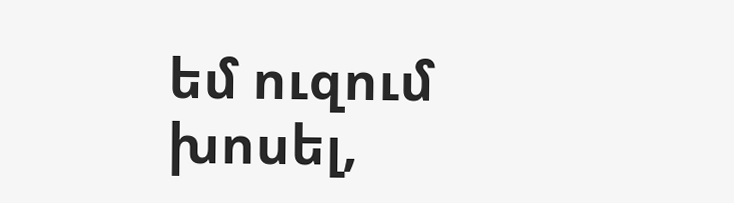եմ ուզում խոսել,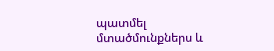պատմել մտածմունքներս և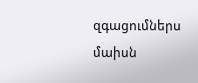զգացումներս մաիսն